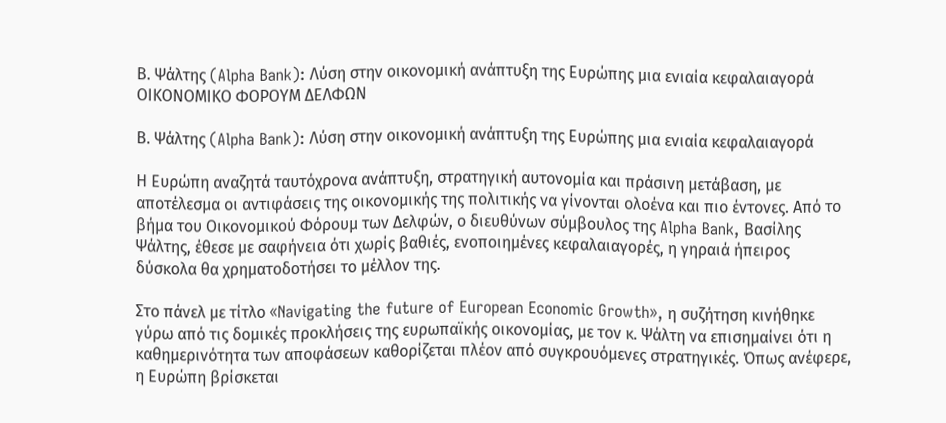Β. Ψάλτης (Alpha Bank): Λύση στην οικονομική ανάπτυξη της Ευρώπης μια ενιαία κεφαλαιαγορά
ΟΙΚΟΝΟΜΙΚΟ ΦΟΡΟΥΜ ΔΕΛΦΩΝ

Β. Ψάλτης (Alpha Bank): Λύση στην οικονομική ανάπτυξη της Ευρώπης μια ενιαία κεφαλαιαγορά

Η Ευρώπη αναζητά ταυτόχρονα ανάπτυξη, στρατηγική αυτονομία και πράσινη μετάβαση, με αποτέλεσμα οι αντιφάσεις της οικονομικής της πολιτικής να γίνονται ολοένα και πιο έντονες. Από το βήμα του Οικονομικού Φόρουμ των Δελφών, ο διευθύνων σύμβουλος της Alpha Bank, Βασίλης Ψάλτης, έθεσε με σαφήνεια ότι χωρίς βαθιές, ενοποιημένες κεφαλαιαγορές, η γηραιά ήπειρος δύσκολα θα χρηματοδοτήσει το μέλλον της.

Στο πάνελ με τίτλο «Navigating the future of European Economic Growth», η συζήτηση κινήθηκε γύρω από τις δομικές προκλήσεις της ευρωπαϊκής οικονομίας, με τον κ. Ψάλτη να επισημαίνει ότι η καθημερινότητα των αποφάσεων καθορίζεται πλέον από συγκρουόμενες στρατηγικές. Όπως ανέφερε, η Ευρώπη βρίσκεται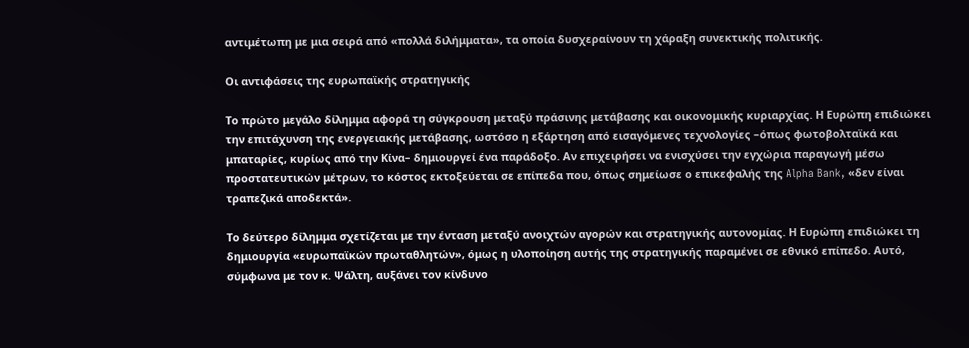αντιμέτωπη με μια σειρά από «πολλά διλήμματα», τα οποία δυσχεραίνουν τη χάραξη συνεκτικής πολιτικής.

Οι αντιφάσεις της ευρωπαϊκής στρατηγικής

Το πρώτο μεγάλο δίλημμα αφορά τη σύγκρουση μεταξύ πράσινης μετάβασης και οικονομικής κυριαρχίας. Η Ευρώπη επιδιώκει την επιτάχυνση της ενεργειακής μετάβασης, ωστόσο η εξάρτηση από εισαγόμενες τεχνολογίες –όπως φωτοβολταϊκά και μπαταρίες, κυρίως από την Κίνα– δημιουργεί ένα παράδοξο. Αν επιχειρήσει να ενισχύσει την εγχώρια παραγωγή μέσω προστατευτικών μέτρων, το κόστος εκτοξεύεται σε επίπεδα που, όπως σημείωσε ο επικεφαλής της Alpha Bank, «δεν είναι τραπεζικά αποδεκτά».

Το δεύτερο δίλημμα σχετίζεται με την ένταση μεταξύ ανοιχτών αγορών και στρατηγικής αυτονομίας. Η Ευρώπη επιδιώκει τη δημιουργία «ευρωπαϊκών πρωταθλητών», όμως η υλοποίηση αυτής της στρατηγικής παραμένει σε εθνικό επίπεδο. Αυτό, σύμφωνα με τον κ. Ψάλτη, αυξάνει τον κίνδυνο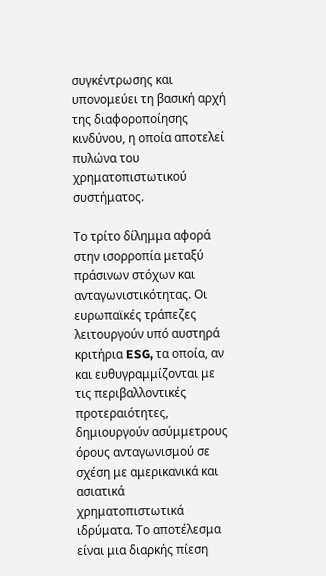συγκέντρωσης και υπονομεύει τη βασική αρχή της διαφοροποίησης κινδύνου, η οποία αποτελεί πυλώνα του χρηματοπιστωτικού συστήματος.

Το τρίτο δίλημμα αφορά στην ισορροπία μεταξύ πράσινων στόχων και ανταγωνιστικότητας. Οι ευρωπαϊκές τράπεζες λειτουργούν υπό αυστηρά κριτήρια ESG, τα οποία, αν και ευθυγραμμίζονται με τις περιβαλλοντικές προτεραιότητες, δημιουργούν ασύμμετρους όρους ανταγωνισμού σε σχέση με αμερικανικά και ασιατικά χρηματοπιστωτικά ιδρύματα. Το αποτέλεσμα είναι μια διαρκής πίεση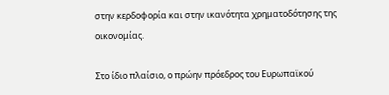στην κερδοφορία και στην ικανότητα χρηματοδότησης της οικονομίας.

Στο ίδιο πλαίσιο, ο πρώην πρόεδρος του Ευρωπαϊκού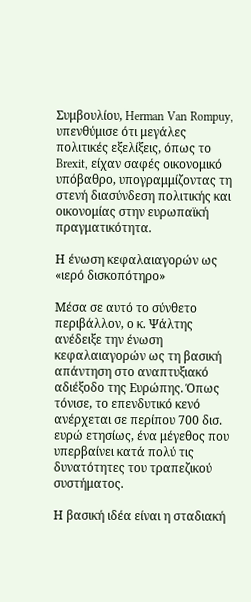Συμβουλίου, Herman Van Rompuy, υπενθύμισε ότι μεγάλες πολιτικές εξελίξεις, όπως το Brexit, είχαν σαφές οικονομικό υπόβαθρο, υπογραμμίζοντας τη στενή διασύνδεση πολιτικής και οικονομίας στην ευρωπαϊκή πραγματικότητα.

Η ένωση κεφαλαιαγορών ως «ιερό δισκοπότηρο»

Μέσα σε αυτό το σύνθετο περιβάλλον, ο κ. Ψάλτης ανέδειξε την ένωση κεφαλαιαγορών ως τη βασική απάντηση στο αναπτυξιακό αδιέξοδο της Ευρώπης. Όπως τόνισε, το επενδυτικό κενό ανέρχεται σε περίπου 700 δισ. ευρώ ετησίως, ένα μέγεθος που υπερβαίνει κατά πολύ τις δυνατότητες του τραπεζικού συστήματος.

Η βασική ιδέα είναι η σταδιακή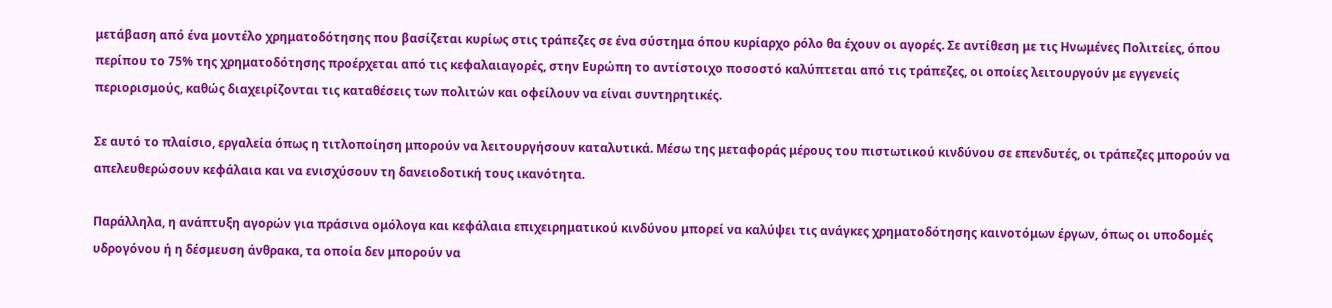μετάβαση από ένα μοντέλο χρηματοδότησης που βασίζεται κυρίως στις τράπεζες σε ένα σύστημα όπου κυρίαρχο ρόλο θα έχουν οι αγορές. Σε αντίθεση με τις Ηνωμένες Πολιτείες, όπου περίπου το 75% της χρηματοδότησης προέρχεται από τις κεφαλαιαγορές, στην Ευρώπη το αντίστοιχο ποσοστό καλύπτεται από τις τράπεζες, οι οποίες λειτουργούν με εγγενείς περιορισμούς, καθώς διαχειρίζονται τις καταθέσεις των πολιτών και οφείλουν να είναι συντηρητικές.

Σε αυτό το πλαίσιο, εργαλεία όπως η τιτλοποίηση μπορούν να λειτουργήσουν καταλυτικά. Μέσω της μεταφοράς μέρους του πιστωτικού κινδύνου σε επενδυτές, οι τράπεζες μπορούν να απελευθερώσουν κεφάλαια και να ενισχύσουν τη δανειοδοτική τους ικανότητα.

Παράλληλα, η ανάπτυξη αγορών για πράσινα ομόλογα και κεφάλαια επιχειρηματικού κινδύνου μπορεί να καλύψει τις ανάγκες χρηματοδότησης καινοτόμων έργων, όπως οι υποδομές υδρογόνου ή η δέσμευση άνθρακα, τα οποία δεν μπορούν να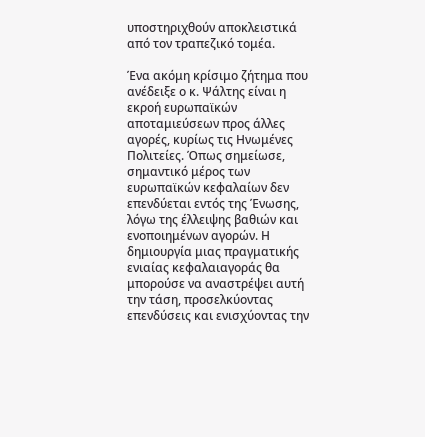υποστηριχθούν αποκλειστικά από τον τραπεζικό τομέα.

Ένα ακόμη κρίσιμο ζήτημα που ανέδειξε ο κ. Ψάλτης είναι η εκροή ευρωπαϊκών αποταμιεύσεων προς άλλες αγορές, κυρίως τις Ηνωμένες Πολιτείες. Όπως σημείωσε, σημαντικό μέρος των ευρωπαϊκών κεφαλαίων δεν επενδύεται εντός της Ένωσης, λόγω της έλλειψης βαθιών και ενοποιημένων αγορών. Η δημιουργία μιας πραγματικής ενιαίας κεφαλαιαγοράς θα μπορούσε να αναστρέψει αυτή την τάση, προσελκύοντας επενδύσεις και ενισχύοντας την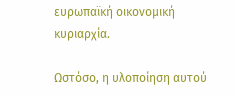ευρωπαϊκή οικονομική κυριαρχία.

Ωστόσο, η υλοποίηση αυτού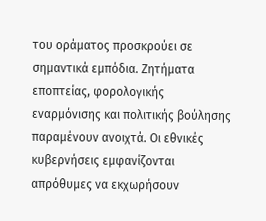του οράματος προσκρούει σε σημαντικά εμπόδια. Ζητήματα εποπτείας, φορολογικής εναρμόνισης και πολιτικής βούλησης παραμένουν ανοιχτά. Οι εθνικές κυβερνήσεις εμφανίζονται απρόθυμες να εκχωρήσουν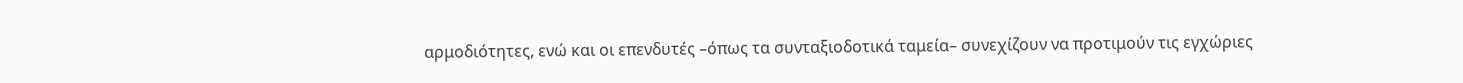αρμοδιότητες, ενώ και οι επενδυτές –όπως τα συνταξιοδοτικά ταμεία– συνεχίζουν να προτιμούν τις εγχώριες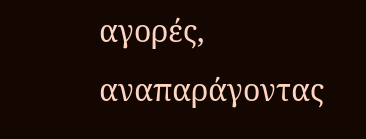αγορές, αναπαράγοντας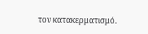τον κατακερματισμό.